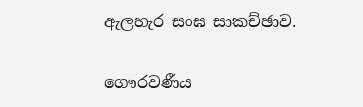ඇලහැර සංඝ සාකච්ඡාව.

ගෞරවණීය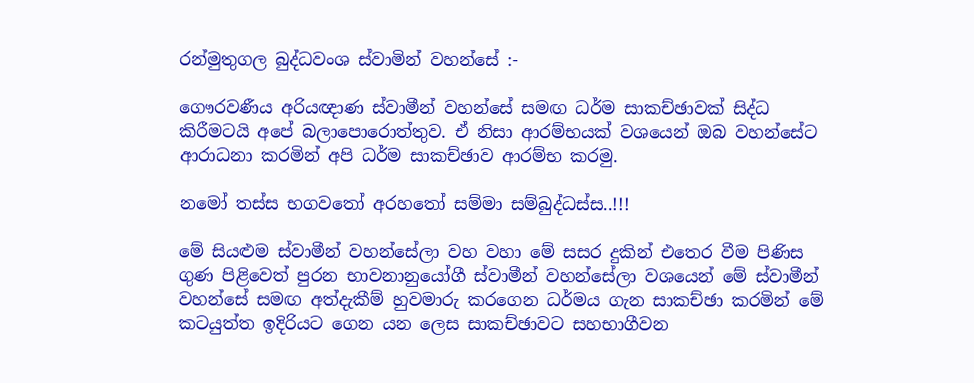රන්මුතුගල බුද්ධවංශ ස්වාමින් වහන්සේ :-

ගෞරවණීය අරියඥාණ ස්වාමීන් වහන්සේ සමඟ ධර්ම සාකච්ඡාවක් සිද්ධ කිරීමටයි අපේ බලාපොරොත්තුව. ඒ නිසා ආරම්භයක් වශයෙන් ඔබ වහන්සේට ආරාධනා කරමින් අපි ධර්ම සාකච්ඡාව ආරම්භ කරමු.

නමෝ තස්ස භගවතෝ අරහතෝ සම්මා සම්බුද්ධස්ස..!!!

මේ සියළුම ස්වාමීන් වහන්සේලා වහ වහා මේ සසර දුකින් එතෙර වීම පිණිස ගුණ පිළිවෙත් පුරන භාවනානුයෝගී ස්වාමීන් වහන්සේලා වශයෙන් මේ ස්වාමීන් වහන්සේ සමඟ අත්දැකීම් හුවමාරු කරගෙන ධර්මය ගැන සාකච්ඡා කරමින් මේ කටයුත්ත ඉදිරියට ගෙන යන ලෙස සාකච්ඡාවට සහභාගීවන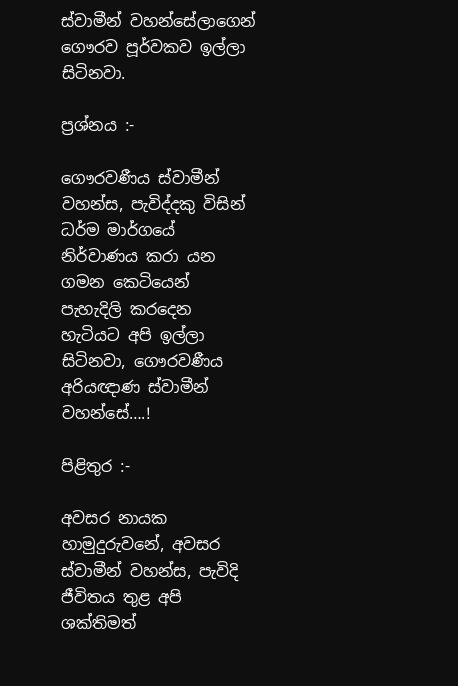ස්වාමීන් වහන්සේලාගෙන් ගෞරව පූර්වකව ඉල්ලා සිටිනවා.

ප්‍රශ්නය :-

ගෞරවණීය ස්වාමීන් වහන්ස, පැවිද්දකු විසින් ධර්ම මාර්ගයේ නිර්වාණය කරා යන ගමන කෙටියෙන් පැහැදිලි කරදෙන හැටියට අපි ඉල්ලා සිටිනවා, ගෞරවණීය අරියඥාණ ස්වාමීන් වහන්සේ….!

පිළිතුර :-

අවසර නායක හාමුදුරුවනේ, අවසර ස්වාමීන් වහන්ස, පැවිදි ජීවිතය තුළ අපි ශක්තිමත්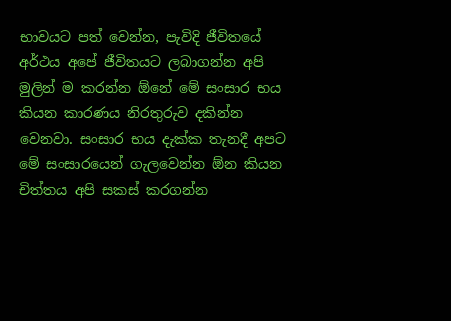භාවයට පත් වෙන්න, පැවිදි ජීවිතයේ අර්ථය අපේ ජීවිතයට ලබාගන්න අපි මුලින් ම කරන්න ඕනේ මේ සංසාර භය කියන කාරණය නිරතුරුව දකින්න වෙනවා. සංසාර භය දැක්ක තැනදී අපට මේ සංසාරයෙන් ගැලවෙන්න ඕන කියන චිත්තය අපි සකස් කරගන්න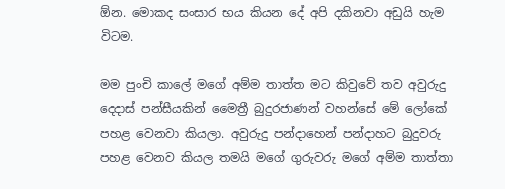ඕන. මොකද සංසාර භය කියන දේ අපි දකිනවා අඩුයි හැම විටම.

මම පුංචි කාලේ මගේ අම්ම තාත්ත මට කිවුවේ තව අවුරුදු දෙදාස් පන්සීයකින් මෛත්‍රී බුදුරජාණන් වහන්සේ මේ ලෝකේ පහළ වෙනවා කියලා. අවුරුදු පන්දාහෙන් පන්දාහට බුදුවරු පහළ වෙනව කියල තමයි මගේ ගුරුවරු මගේ අම්ම තාත්තා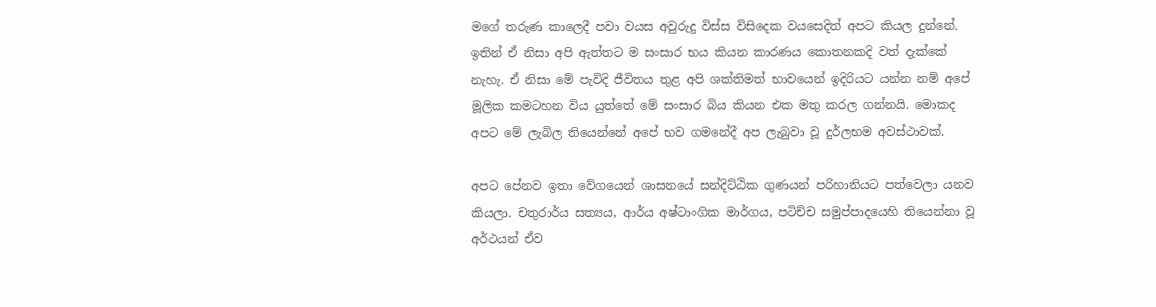මගේ තරුණ කාලෙදී පවා වයස අවුරුදු විස්ස විසිදෙක වයසෙදිත් අපට කියල දුන්නේ. ඉතින් ඒ නිසා අපි ඇත්තට ම සංසාර භය කියන කාරණය කොතනකදි වත් දැක්කේ නැහැ. ඒ නිසා මේ පැවිදි ජීවිතය තුළ අපි ශක්තිමත් භාවයෙන් ඉදිරියට යන්න නම් අපේ මූලික කමටහන විය යුත්තේ මේ සංසාර බිය කියන එක මතු කරල ගන්නයි. මොකද අපට මේ ලැබිල තියෙන්නේ අපේ භව ගමනේදී අප ලැබුවා වූ දුර්ලභම අවස්ථාවක්.

අපට පේනව ඉතා වේගයෙන් ශාසනයේ සන්දිට්ඨික ගුණයන් පරිහානියට පත්වෙලා යනව කියලා. චතුරාර්ය සත්‍යය, ආර්ය අෂ්ටාංගික මාර්ගය, පටිච්ච සමුප්පාදයෙහි තියෙන්නා වූ අර්ථයන් ඒව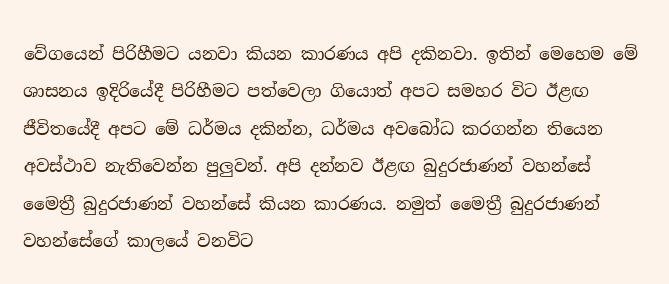වේගයෙන් පිරිහීමට යනවා කියන කාරණය අපි දකිනවා. ඉතින් මෙහෙම මේ ශාසනය ඉදිරියේදී පිරිහීමට පත්වෙලා ගියොත් අපට සමහර විට ඊළඟ ජීවිතයේදී අපට මේ ධර්මය දකින්න, ධර්මය අවබෝධ කරගන්න තියෙන අවස්ථාව නැතිවෙන්න පුලුවන්. අපි දන්නව ඊළඟ බුදුරජාණන් වහන්සේ මෛත්‍රී බුදුරජාණන් වහන්සේ කියන කාරණය. නමුත් මෛත්‍රී බුදුරජාණන් වහන්සේගේ කාලයේ වනවිට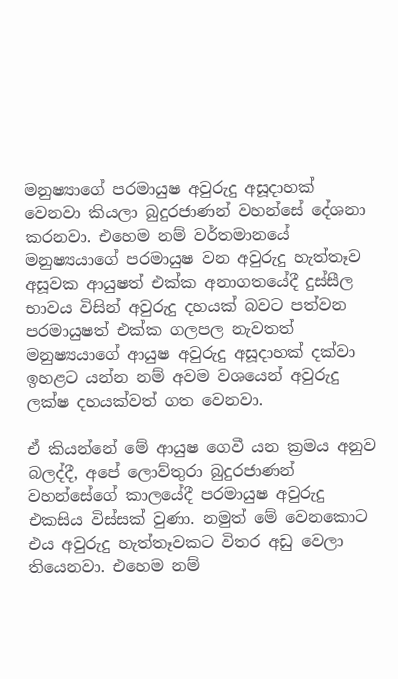මනුෂ්‍යාගේ පරමායුෂ අවුරුදු අසූදාහක් වෙනවා කියලා බුදුරජාණන් වහන්සේ දේශනා කරනවා. එහෙම නම් වර්තමානයේ මනුෂ්‍යයාගේ පරමායුෂ වන අවුරුදු හැත්තෑව අසූවක ආයුෂත් එක්ක අනාගතයේදී දුස්සීල භාවය විසින් අවුරුදු දහයක් බවට පත්වන පරමායුෂත් එක්ක ගලපල නැවතත් මනුෂ්‍යයාගේ ආයුෂ අවුරුදු අසූදාහක් දක්වා ඉහළට යන්න නම් අවම වශයෙන් අවුරුදු ලක්ෂ දහයක්වත් ගත වෙනවා.

ඒ කියන්නේ මේ ආයුෂ ගෙවී යන ක්‍රමය අනුව බලද්දී, අපේ ලොව්තුරා බුදුරජාණන් වහන්සේගේ කාලයේදී පරමායුෂ අවුරුදු එකසිය විස්සක් වුණා. නමුත් මේ වෙනකොට එය අවුරුදු හැත්තෑවකට විතර අඩු වෙලා තියෙනවා. එහෙම නම්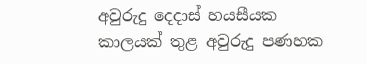අවුරුදු දෙදාස් හයසීයක කාලයක් තුළ අවුරුදු පණහක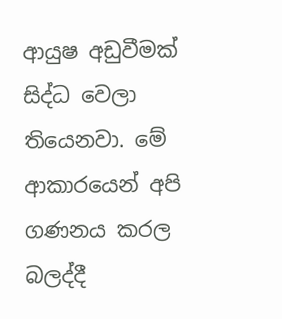ආයුෂ අඩුවීමක් සිද්ධ වෙලා තියෙනවා. මේ ආකාරයෙන් අපි ගණනය කරල බලද්දී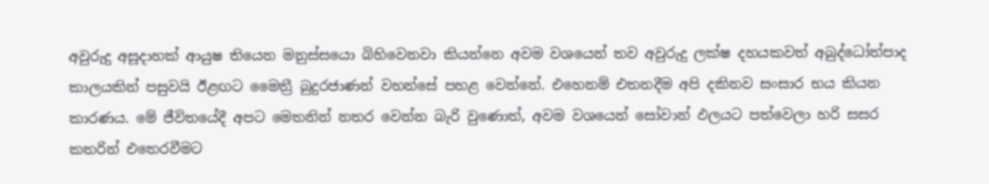අවුරුදු අසූදාහක් ආයුෂ තියෙන මනුස්සයො බිහිවෙනවා කියන්නෙ අවම වශයෙන් තව අවුරුදු ලක්ෂ දහයකවත් අබුද්ධෝත්පාද කාලයකින් පසුවයි ඊළඟට මෛත්‍රී බුදුරජාණන් වහන්සේ පහළ වෙන්නේ. එහෙනම් එතනදීම අපි දකිනව සංසාර භය කියන කාරණය. මේ ජීවිතයේදී අපට මෙතනින් නතර වෙන්න බැරි වුණොත්, අවම වශයෙන් සෝවාන් ඵලයට පත්වෙලා හරි සසර කතරින් එතෙරවීමට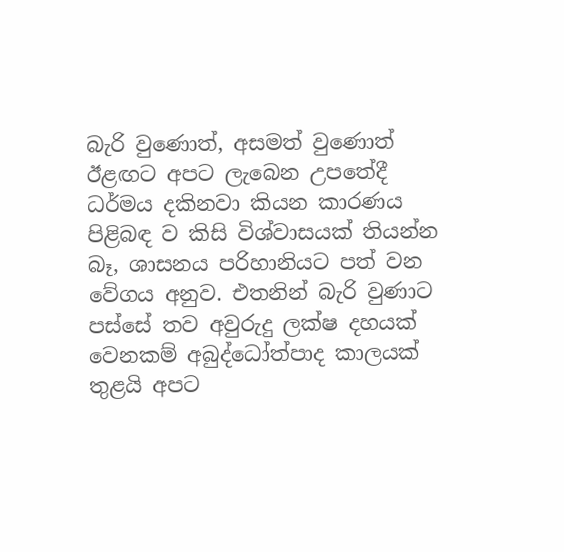බැරි වුණොත්, අසමත් වුණොත් ඊළඟට අපට ලැබෙන උපතේදී ධර්මය දකිනවා කියන කාරණය පිළිබඳ ව කිසි විශ්වාසයක් තියන්න බෑ, ශාසනය පරිහානියට පත් වන වේගය අනුව. එතනින් බැරි වුණාට පස්සේ තව අවුරුදු ලක්ෂ දහයක් වෙනකම් අබුද්ධෝත්පාද කාලයක් තුළයි අපට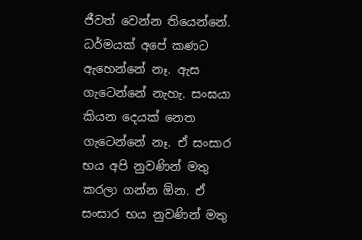ජීවත් වෙන්න තියෙන්නේ. ධර්මයක් අපේ කණට ඇහෙන්නේ නෑ. ඇස ගැටෙන්නේ නැහැ. සංඝයා කියන දෙයක් නෙත ගැටෙන්නේ නෑ. ඒ සංසාර භය අපි නුවණින් මතු කරලා ගන්න ඕන. ඒ සංසාර භය නුවණින් මතු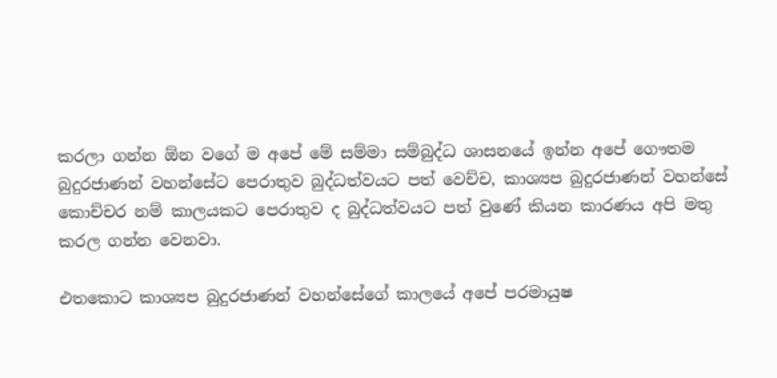කරලා ගන්න ඕන වගේ ම අපේ මේ සම්මා සම්බුද්ධ ශාසනයේ ඉන්න අපේ ගෞතම බුදුරජාණන් වහන්සේට පෙරාතුව බුද්ධත්වයට පත් වෙච්ච, කාශ්‍යප බුදුරජාණන් වහන්සේ කොච්චර නම් කාලයකට පෙරාතුව ද බුද්ධත්වයට පත් වුණේ කියන කාරණය අපි මතු කරල ගන්න වෙනවා.

එතකොට කාශ්‍යප බුදුරජාණන් වහන්සේගේ කාලයේ අපේ පරමායුෂ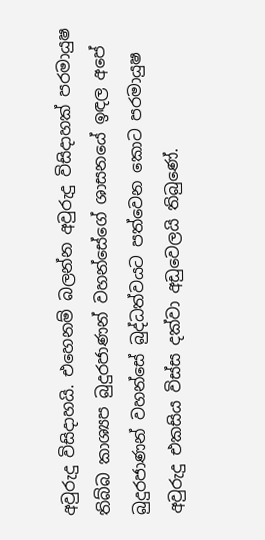අවුරුදු විසිදාහයි. එහෙනම් බලන්න අවුරුදු විසිදාහක් පරමායුෂ තිබ්බ කාශ්‍යප බුදුරජාණන් වහන්සේගේ ශාසනයේ ඉඳල අපේ බුදුරජාණන් වහන්සේ බුද්ධත්වයට පත්වෙන කොට පරමායුෂ අවුරුදු එකසිය විස්ස දක්වා අඩුවෙලයි තිබුණේ.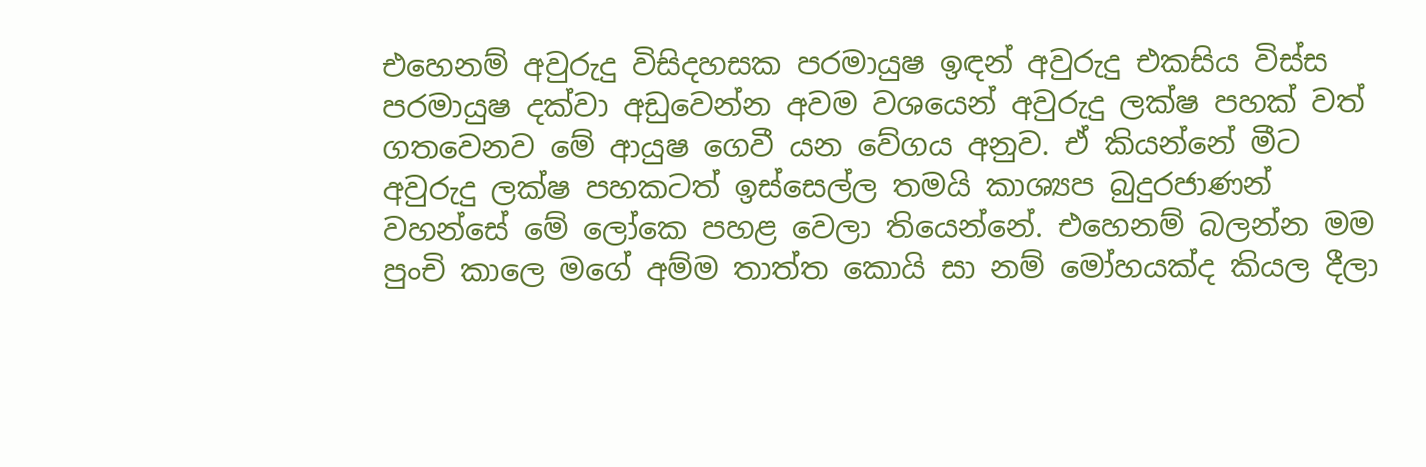එහෙනම් අවුරුදු විසිදහසක පරමායුෂ ඉඳන් අවුරුදු එකසිය විස්ස පරමායුෂ දක්වා අඩුවෙන්න අවම වශයෙන් අවුරුදු ලක්ෂ පහක් වත් ගතවෙනව මේ ආයුෂ ගෙවී යන වේගය අනුව. ඒ කියන්නේ මීට අවුරුදු ලක්ෂ පහකටත් ඉස්සෙල්ල තමයි කාශ්‍යප බුදුරජාණන් වහන්සේ මේ ලෝකෙ පහළ වෙලා තියෙන්නේ. එහෙනම් බලන්න මම පුංචි කාලෙ මගේ අම්ම තාත්ත කොයි සා නම් මෝහයක්ද කියල දීලා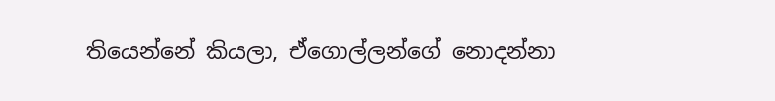තියෙන්නේ කියලා, ඒගොල්ලන්ගේ නොදන්නා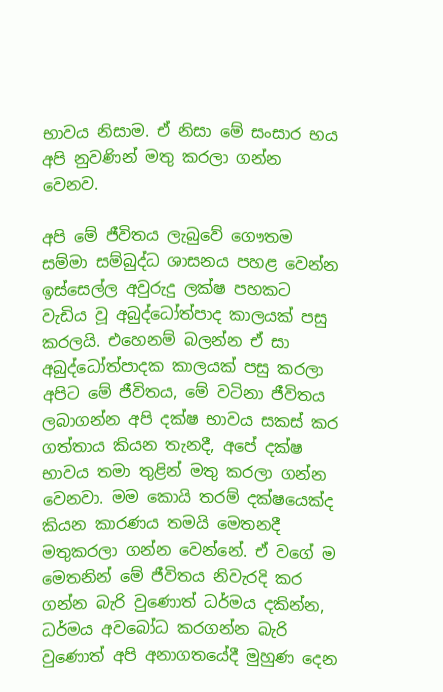භාවය නිසාම. ඒ නිසා මේ සංසාර භය අපි නුවණින් මතු කරලා ගන්න වෙනව.

අපි මේ ජීවිතය ලැබුවේ ගෞතම සම්මා සම්බුද්ධ ශාසනය පහළ වෙන්න ඉස්සෙල්ල අවුරුදු ලක්ෂ පහකට වැඩිය වූ අබුද්ධෝත්පාද කාලයක් පසු කරලයි. එහෙනම් බලන්න ඒ සා අබුද්ධෝත්පාදක කාලයක් පසු කරලා අපිට මේ ජීවිතය, මේ වටිනා ජීවිතය ලබාගන්න අපි දක්ෂ භාවය සකස් කර ගත්තාය කියන තැනදී, අපේ දක්ෂ භාවය තමා තුළින් මතු කරලා ගන්න වෙනවා. මම කොයි තරම් දක්ෂයෙක්ද කියන කාරණය තමයි මෙතනදී මතුකරලා ගන්න වෙන්නේ. ඒ වගේ ම මෙතනින් මේ ජීවිතය නිවැරදි කර ගන්න බැරි වුණොත් ධර්මය දකින්න, ධර්මය අවබෝධ කරගන්න බැරි වුණොත් අපි අනාගතයේදී මුහුණ දෙන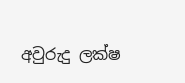අවුරුදු ලක්ෂ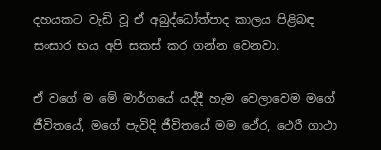දහයකට වැඩි වූ ඒ අබුද්ධෝත්පාද කාලය පිළිබඳ සංසාර භය අපි සකස් කර ගන්න වෙනවා.

ඒ වගේ ම මේ මාර්ගයේ යද්දී හැම වෙලාවෙම මගේ ජීවිතයේ, මගේ පැවිදි ජීවිතයේ මම ථේර, ථෙරී ගාථා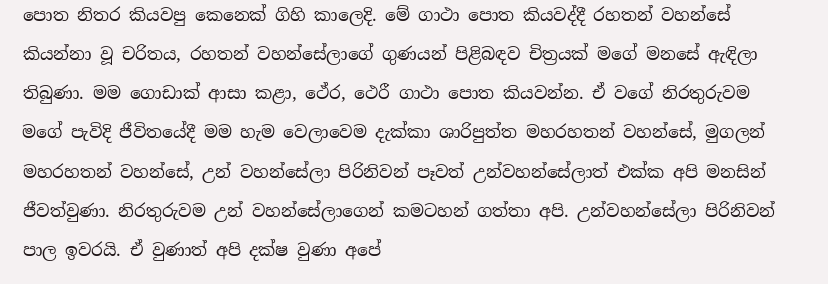පොත නිතර කියවපු කෙනෙක් ගිහි කාලෙදි. මේ ගාථා පොත කියවද්දී රහතන් වහන්සේ කියන්නා වූ චරිතය, රහතන් වහන්සේලාගේ ගුණයන් පිළිබඳව චිත්‍රයක් මගේ මනසේ ඇඳිලා තිබුණා. මම ගොඩාක් ආසා කළා, ථේර, ථෙරී ගාථා පොත කියවන්න. ඒ වගේ නිරතුරුවම මගේ පැවිදි ජීවිතයේදී මම හැම වෙලාවෙම දැක්කා ශාරිපුත්ත මහරහතන් වහන්සේ, මුගලන් මහරහතන් වහන්සේ, උන් වහන්සේලා පිරිනිවන් පෑවත් උන්වහන්සේලාත් එක්ක අපි මනසින් ජීවත්වුණා. නිරතුරුවම උන් වහන්සේලාගෙන් කමටහන් ගත්තා අපි. උන්වහන්සේලා පිරිනිවන් පාල ඉවරයි. ඒ වුණාත් අපි දක්ෂ වුණා අපේ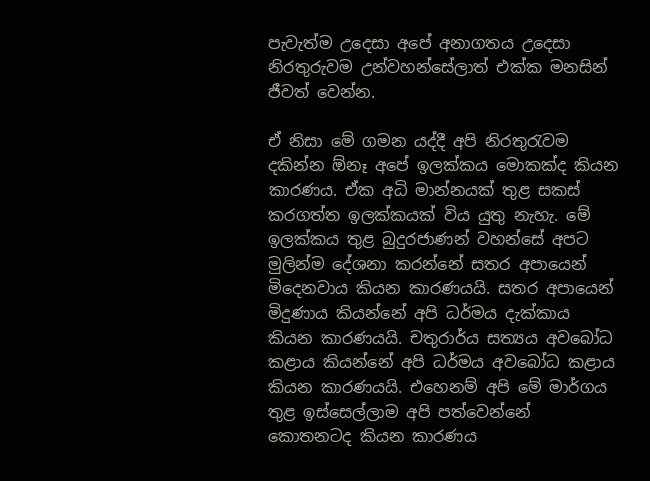පැවැත්ම උදෙසා අපේ අනාගතය උදෙසා නිරතුරුවම උන්වහන්සේලාත් එක්ක මනසින් ජීවත් වෙන්න.

ඒ නිසා මේ ගමන යද්දී අපි නිරතුරැවම දකින්න ඕනෑ අපේ ඉලක්කය මොකක්ද කියන කාරණය. ඒක අධි මාන්නයක් තුළ සකස් කරගත්ත ඉලක්කයක් විය යුතු නැහැ. මේ ඉලක්කය තුළ බුදුරජාණන් වහන්සේ අපට මුලින්ම දේශනා කරන්නේ සතර අපායෙන් මිදෙනවාය කියන කාරණයයි. සතර අපායෙන් මිදුණාය කියන්නේ අපි ධර්මය දැක්කාය කියන කාරණයයි. චතුරාර්ය සත්‍යය අවබෝධ කළාය කියන්නේ අපි ධර්මය අවබෝධ කළාය කියන කාරණයයි. එහෙනම් අපි මේ මාර්ගය තුළ ඉස්සෙල්ලාම අපි පත්වෙන්නේ කොතනටද කියන කාරණය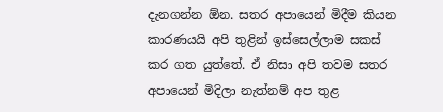දැනගන්න ඕන. සතර අපායෙන් මිදීම කියන කාරණයයි අපි තුළින් ඉස්සෙල්ලාම සකස් කර ගත යුත්තේ. ඒ නිසා අපි තවම සතර අපායෙන් මිදිලා නැත්නම් අප තුළ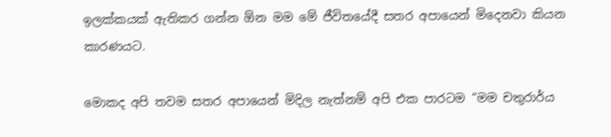ඉලක්කයක් ඇතිකර ගන්න ඕන මම මේ ජීවිතයේදී සතර අපායෙන් මිදෙනවා කියන කාරණයට.

මොකද අපි තවම සතර අපායෙන් මිදිල නැත්නම් අපි එක පාරටම “මම චතුරාර්ය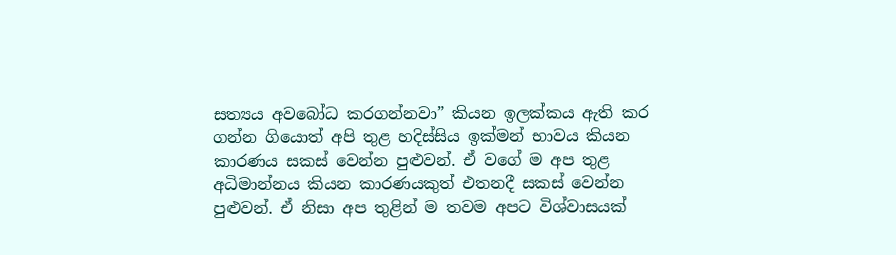සත්‍යය අවබෝධ කරගන්නවා” කියන ඉලක්කය ඇති කර ගන්න ගියොත් අපි තුළ හදිස්සිය ඉක්මන් භාවය කියන කාරණය සකස් වෙන්න පුළුවන්. ඒ වගේ ම අප තුළ අධිමාන්නය කියන කාරණයකුත් එතනදී සකස් වෙන්න පුළුවන්. ඒ නිසා අප තුළින් ම තවම අපට විශ්වාසයක්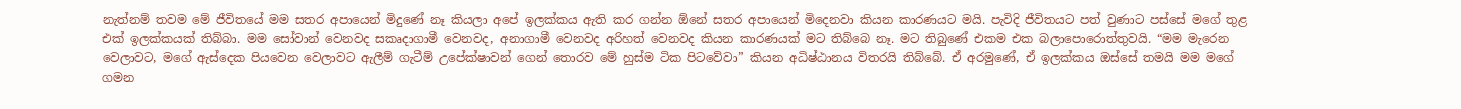නැත්නම් තවම මේ ජීවිතයේ මම සතර අපායෙන් මිදුණේ නෑ කියලා අපේ ඉලක්කය ඇති කර ගන්න ඕනේ සතර අපායෙන් මිදෙනවා කියන කාරණයට මයි. පැවිදි ජීවිතයට පත් වුණාට පස්සේ මගේ තුළ එක් ඉලක්කයක් තිබ්බා. මම සෝවාන් වෙනවද සකෘදාගාමී වෙනවද, අනාගාමී වෙනවද අරිහත් වෙනවද කියන කාරණයක් මට තිබ්බෙ නෑ. මට තිබුණේ එකම එක බලාපොරොත්තුවයි. “මම මැරෙන වෙලාවට, මගේ ඇස්දෙක පියවෙන වෙලාවට ඇලීම් ගැටීම් උපේක්ෂාවන් ගෙන් තොරව මේ හුස්ම ටික පිටවේවා” කියන අධිෂ්ඨානය විතරයි තිබ්බේ. ඒ අරමුණේ, ඒ ඉලක්කය ඔස්සේ තමයි මම මගේ ගමන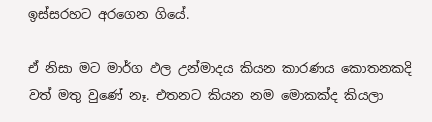ඉස්සරහට අරගෙන ගියේ.

ඒ නිසා මට මාර්ග ඵල උන්මාදය කියන කාරණය කොතනකදි වත් මතු වුණේ නෑ. එතනට කියන නම මොකක්ද කියලා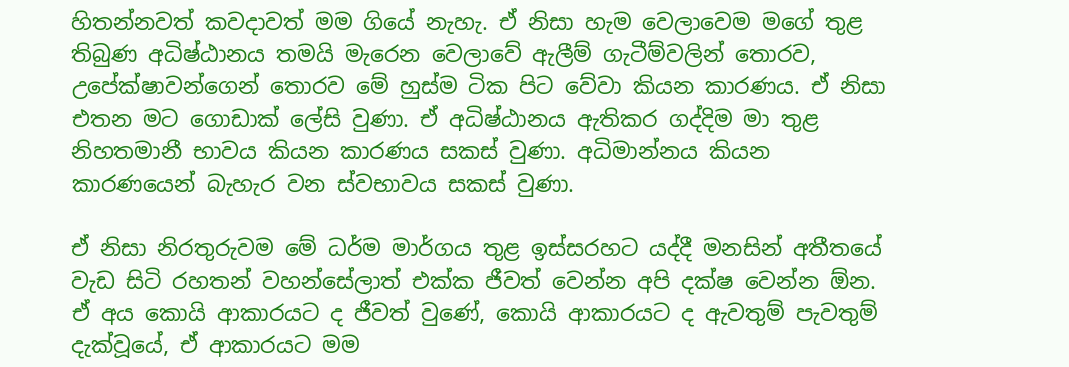හිතන්නවත් කවදාවත් මම ගියේ නැහැ. ඒ නිසා හැම වෙලාවෙම මගේ තුළ තිබුණ අධිෂ්ඨානය තමයි මැරෙන වෙලාවේ ඇලීම් ගැටීම්වලින් තොරව, උපේක්ෂාවන්ගෙන් තොරව මේ හුස්ම ටික පිට වේවා කියන කාරණය. ඒ නිසා එතන මට ගොඩාක් ලේසි වුණා. ඒ අධිෂ්ඨානය ඇතිකර ගද්දිම මා තුළ නිහතමානී භාවය කියන කාරණය සකස් වුණා. අධිමාන්නය කියන කාරණයෙන් බැහැර වන ස්වභාවය සකස් වුණා.

ඒ නිසා නිරතුරුවම මේ ධර්ම මාර්ගය තුළ ඉස්සරහට යද්දී මනසින් අතීතයේ වැඩ සිටි රහතන් වහන්සේලාත් එක්ක ජීවත් වෙන්න අපි දක්ෂ වෙන්න ඕන. ඒ අය කොයි ආකාරයට ද ජීවත් වුණේ, කොයි ආකාරයට ද ඇවතුම් පැවතුම් දැක්වූයේ, ඒ ආකාරයට මම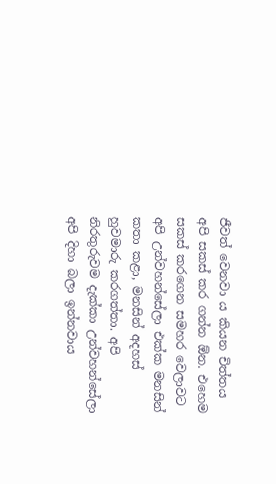ජීවත් වෙනවා ය කියන චිත්තය අපි සකස් කර ගන්න ඕන. එහෙම සකස් කරගෙන සමහර වෙලාවට අපි උන්වහන්සේලා එක්ක මනසින් කතා කළා, මනසින් අදහස් හුවමාරු කරගත්තා. අපි නිරතුරුවම දැක්කා උන්වහන්සේලා අපි දිහා බලා ඉන්නවාය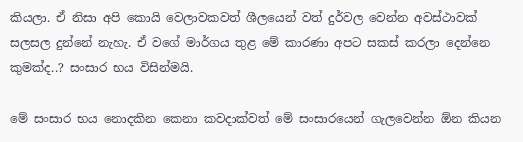කියලා. ඒ නිසා අපි කොයි වෙලාවකවත් ශීලයෙන් වත් දුර්වල වෙන්න අවස්ථාවක් සලසල දුන්නේ නැහැ. ඒ වගේ මාර්ගය තුළ මේ කාරණා අපට සකස් කරලා දෙන්නෙ කුමක්ද..? සංසාර භය විසින්මයි.

මේ සංසාර භය නොදකින කෙනා කවදාක්වත් මේ සංසාරයෙන් ගැලවෙන්න ඕන කියන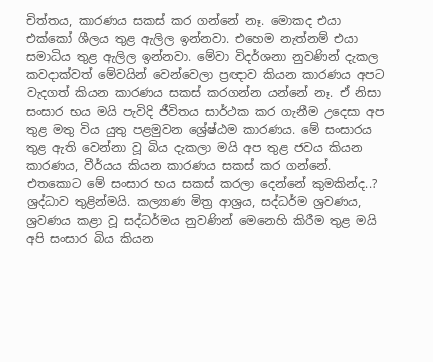චිත්තය, කාරණය සකස් කර ගන්නේ නෑ. මොකද එයා එක්කෝ ශීලය තුළ ඇලිල ඉන්නවා. එහෙම නැත්නම් එයා සමාධිය තුළ ඇලිල ඉන්නවා. මේවා විදර්ශනා නුවණින් දැකල කවදාක්වත් මේවයින් වෙන්වෙලා ප්‍රඥාව කියන කාරණය අපට වැදගත් කියන කාරණය සකස් කරගන්න යන්නේ නෑ. ඒ නිසා සංසාර භය මයි පැවිදි ජීවිතය සාර්ථක කර ගැනීම උදෙසා අප තුළ මතු විය යුතු පළමුවන ශ්‍රේෂ්ඨම කාරණය. මේ සංසාරය තුළ ඇති වෙන්නා වූ බිය දැකලා මයි අප තුළ ජවය කියන කාරණය, වීර්යය කියන කාරණය සකස් කර ගන්නේ. එතකොට මේ සංසාර භය සකස් කරලා දෙන්නේ කුමකින්ද..? ශ්‍රද්ධාව තුළින්මයි. කල්‍යාණ මිත්‍ර ආශ්‍රය, සද්ධර්ම ශ්‍රවණය, ශ්‍රවණය කළා වූ සද්ධර්මය නුවණින් මෙනෙහි කිරීම තුළ මයි අපි සංසාර බිය කියන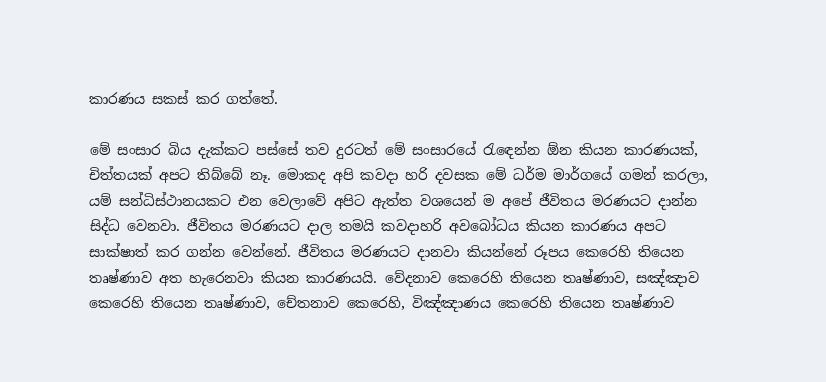කාරණය සකස් කර ගත්තේ.

මේ සංසාර බිය දැක්කට පස්සේ තව දුරටත් මේ සංසාරයේ රැඳෙන්න ඕන කියන කාරණයක්, චිත්තයක් අපට තිබ්බේ නෑ. මොකද අපි කවදා හරි දවසක මේ ධර්ම මාර්ගයේ ගමන් කරලා, යම් සන්ධිස්ථානයකට එන වෙලාවේ අපිට ඇත්ත වශයෙන් ම අපේ ජීවිතය මරණයට දාන්න සිද්ධ වෙනවා. ජීවිතය මරණයට දාල තමයි කවදාහරි අවබෝධය කියන කාරණය අපට සාක්ෂාත් කර ගන්න වෙන්නේ. ජීවිතය මරණයට දානවා කියන්නේ රූපය කෙරෙහි තියෙන තෘෂ්ණාව අත හැරෙනවා කියන කාරණයයි. වේදනාව කෙරෙහි තියෙන තෘෂ්ණාව, සඤ්ඤාව කෙරෙහි තියෙන තෘෂ්ණාව, චේතනාව කෙරෙහි, විඤ්ඤාණය කෙරෙහි තියෙන තෘෂ්ණාව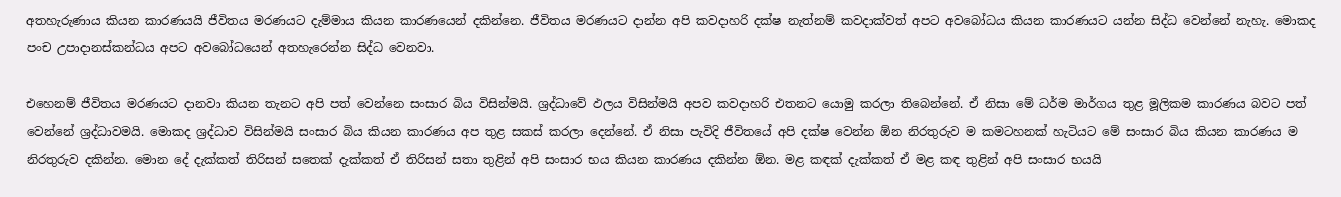අතහැරුණාය කියන කාරණයයි ජීවිතය මරණයට දැම්මාය කියන කාරණයෙන් දකින්නෙ. ජීවිතය මරණයට දාන්න අපි කවදාහරි දක්ෂ නැත්නම් කවදාක්වත් අපට අවබෝධය කියන කාරණයට යන්න සිද්ධ වෙන්නේ නැහැ. මොකද පංච උපාදානස්කන්ධය අපට අවබෝධයෙන් අතහැරෙන්න සිද්ධ වෙනවා.

එහෙනම් ජීවිතය මරණයට දානවා කියන තැනට අපි පත් වෙන්නෙ සංසාර බිය විසින්මයි. ශ්‍රද්ධාවේ ඵලය විසින්මයි අපව කවදාහරි එතනට යොමු කරලා තිබෙන්නේ. ඒ නිසා මේ ධර්ම මාර්ගය තුළ මූලිකම කාරණය බවට පත් වෙන්නේ ශ්‍රද්ධාවමයි. මොකද ශ්‍රද්ධාව විසින්මයි සංසාර බිය කියන කාරණය අප තුළ සකස් කරලා දෙන්නේ. ඒ නිසා පැවිදි ජීවිතයේ අපි දක්ෂ වෙන්න ඕන නිරතුරුව ම කමටහනක් හැටියට මේ සංසාර බිය කියන කාරණය ම නිරතුරුව දකින්න. මොන දේ දැක්කත් තිරිසන් සතෙක් දැක්කත් ඒ තිරිසන් සතා තුළින් අපි සංසාර භය කියන කාරණය දකින්න ඕන. මළ කඳක් දැක්කත් ඒ මළ කඳ තුළින් අපි සංසාර භයයි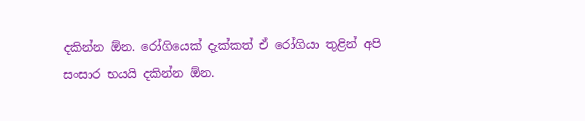දකින්න ඕන. රෝගියෙක් දැක්කත් ඒ රෝගියා තුළින් අපි සංසාර භයයි දකින්න ඕන.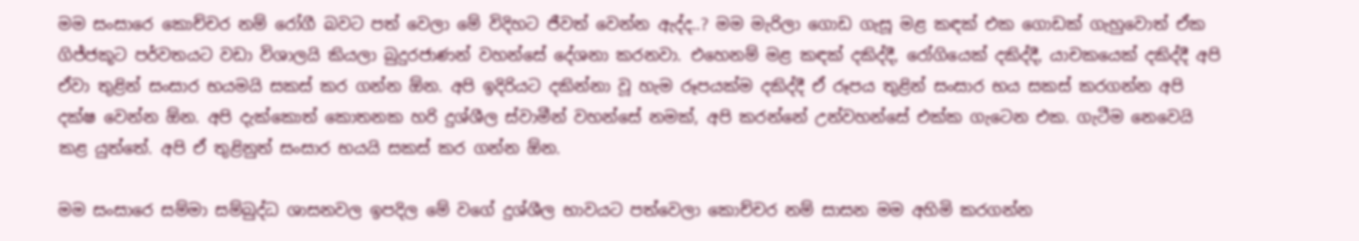මම සංසාරෙ කොච්චර නම් රෝගී බවට පත් වෙලා මේ විදිහට ජීවත් වෙන්න ඇද්ද..? මම මැරිලා ගොඩ ගැසූ මළ කඳක් එක ගොඩක් ගැහුවොත් ඒක ගිජ්ජකූට පර්වතයට වඩා විශාලයි කියලා බුදුරජාණන් වහන්සේ දේශනා කරනවා. එහෙනම් මළ කඳක් දකිද්දී, රෝගියෙක් දකිද්දී, යාචකයෙක් දකිද්දී අපි ඒවා තුළින් සංසාර භයමයි සකස් කර ගන්න ඕන. අපි ඉදිරියට දකින්නා වූ හැම රූපයක්ම දකිද්දී ඒ රූපය තුළින් සංසාර භය සකස් කරගන්න අපි දක්ෂ වෙන්න ඕන. අපි දැක්කොත් කොතනක හරි දුශ්ශීල ස්වාමීන් වහන්සේ නමක්, අපි කරන්නේ උන්වහන්සේ එක්ක ගැටෙන එක. ගැටීම නෙවෙයි කළ යුත්තේ. අපි ඒ තුළිනුත් සංසාර භයයි සකස් කර ගන්න ඕන.

මම සංසාරෙ සම්මා සම්බුද්ධ ශාසනවල ඉපදිල මේ වගේ දුශ්ශීල භාවයට පත්වෙලා කොච්චර නම් සාසන මම අහිමි කරගන්න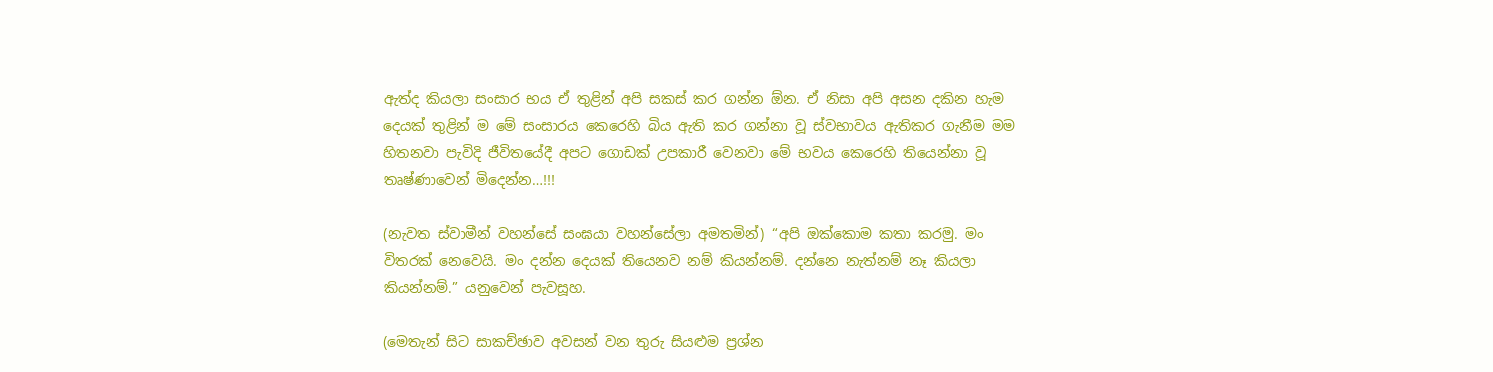ඇත්ද කියලා සංසාර භය ඒ තුළින් අපි සකස් කර ගන්න ඕන. ඒ නිසා අපි අසන දකින හැම දෙයක් තුළින් ම මේ සංසාරය කෙරෙහි බිය ඇති කර ගන්නා වූ ස්වභාවය ඇතිකර ගැනීම මම හිතනවා පැවිදි ජීවිතයේදී අපට ගොඩක් උපකාරී වෙනවා මේ භවය කෙරෙහි තියෙන්නා වූ තෘෂ්ණාවෙන් මිදෙන්න…!!!

(නැවත ස්වාමීන් වහන්සේ සංඝයා වහන්සේලා අමතමින්) “අපි ඔක්කොම කතා කරමු. මං විතරක් නෙවෙයි. මං දන්න දෙයක් තියෙනව නම් කියන්නම්. දන්නෙ නැත්නම් නෑ කියලා කියන්නම්.” යනුවෙන් පැවසූහ.

(මෙතැන් සිට සාකච්ඡාව අවසන් වන තුරු සියළුම ප්‍රශ්න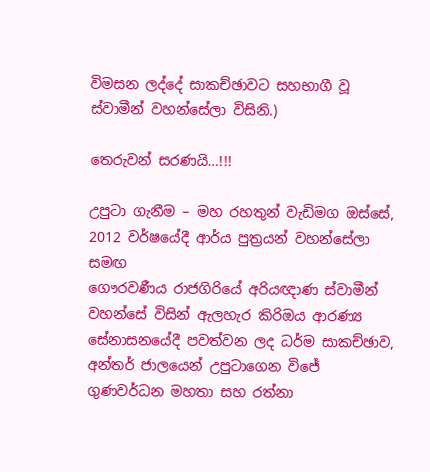විමසන ලද්දේ සාකච්ඡාවට සහභාගී වූ ස්වාමීන් වහන්සේලා විසිනි.)

තෙරුවන් සරණයි…!!!

උපුටා ගැනීම – මහ රහතුන් වැඩිමග ඔස්සේ,
2012 වර්ෂයේදී ආර්ය පුත්‍රයන් වහන්සේලා සමඟ
ගෞරවණීය රාජගිරියේ අරියඥාණ ස්වාමීන් වහන්සේ විසින් ඇලහැර කිරිඔය ආරණ්‍ය සේනාසනයේදී පවත්වන ලද ධර්ම සාකච්ඡාව, අන්තර් ජාලයෙන් උපුටාගෙන විජේ ගුණවර්ධන මහතා සහ රත්නා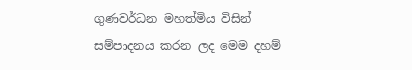ගුණවර්ධන මහත්මිය විසින් සම්පාදනය කරන ලද මෙම දහම්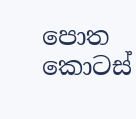පොත කොටස්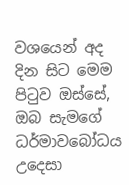වශයෙන් අද දින සිට මෙම පිටුව ඔස්සේ, ඔබ සැමගේ ධර්මාවබෝධය උදෙසා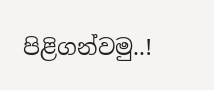පිළිගන්වමු..!